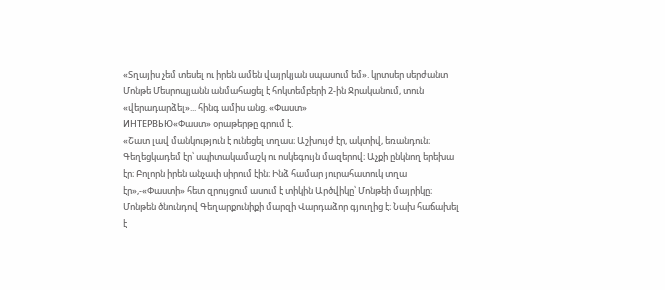«Տղայիս չեմ տեսել ու իրեն ամեն վայրկյան սպասում եմ». կրտսեր սերժանտ Մոնթե Մեսրոպյանն անմահացել է հոկտեմբերի 2-ին Ջրականում, տուն «վերադարձել»... հինգ ամիս անց. «Փաստ»
ИНТЕРВЬЮ«Փաստ» օրաթերթը գրում է.
«Շատ լավ մանկություն է ունեցել տղաս։ Աշխույժ էր, ակտիվ, եռանդուն։ Գեղեցկադեմ էր՝ սպիտակամաշկ ու ոսկեգույն մազերով։ Աչքի ընկնող երեխա էր։ Բոլորն իրեն անչափ սիրում էին։ Ինձ համար յուրահատուկ տղա էր»,-«Փաստի» հետ զրույցում ասում է տիկին Արծվիկը՝ Մոնթեի մայրիկը։
Մոնթեն ծնունդով Գեղարքունիքի մարզի Վարդաձոր գյուղից է։ Նախ հաճախել է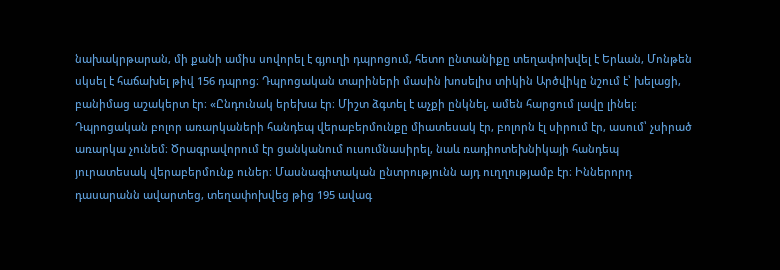նախակրթարան, մի քանի ամիս սովորել է գյուղի դպրոցում, հետո ընտանիքը տեղափոխվել է Երևան, Մոնթեն սկսել է հաճախել թիվ 156 դպրոց։ Դպրոցական տարիների մասին խոսելիս տիկին Արծվիկը նշում է՝ խելացի, բանիմաց աշակերտ էր։ «Ընդունակ երեխա էր։ Միշտ ձգտել է աչքի ընկնել, ամեն հարցում լավը լինել։ Դպրոցական բոլոր առարկաների հանդեպ վերաբերմունքը միատեսակ էր, բոլորն էլ սիրում էր, ասում՝ չսիրած առարկա չունեմ։ Ծրագրավորում էր ցանկանում ուսումնասիրել, նաև ռադիոտեխնիկայի հանդեպ յուրատեսակ վերաբերմունք ուներ։ Մասնագիտական ընտրությունն այդ ուղղությամբ էր։ Իններորդ դասարանն ավարտեց, տեղափոխվեց թից 195 ավագ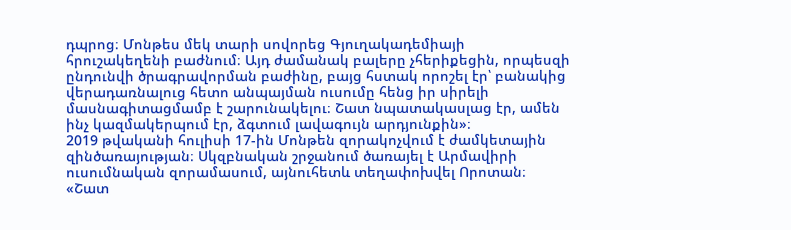դպրոց։ Մոնթես մեկ տարի սովորեց Գյուղակադեմիայի հրուշակեղենի բաժնում։ Այդ ժամանակ բալերը չհերիքեցին, որպեսզի ընդունվի ծրագրավորման բաժինը, բայց հստակ որոշել էր՝ բանակից վերադառնալուց հետո անպայման ուսումը հենց իր սիրելի մասնագիտացմամբ է շարունակելու։ Շատ նպատակասլաց էր, ամեն ինչ կազմակերպում էր, ձգտում լավագույն արդյունքին»։
2019 թվականի հուլիսի 17-ին Մոնթեն զորակոչվում է ժամկետային զինծառայության։ Սկզբնական շրջանում ծառայել է Արմավիրի ուսումնական զորամասում, այնուհետև տեղափոխվել Որոտան։ «Շատ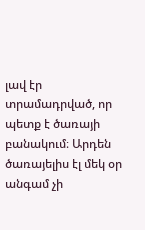լավ էր տրամադրված, որ պետք է ծառայի բանակում։ Արդեն ծառայելիս էլ մեկ օր անգամ չի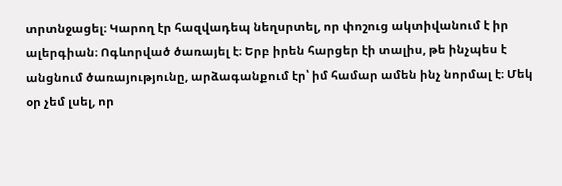տրտնջացել։ Կարող էր հազվադեպ նեղսրտել, որ փոշուց ակտիվանում է իր ալերգիան։ Ոգևորված ծառայել է։ Երբ իրեն հարցեր էի տալիս, թե ինչպես է անցնում ծառայությունը, արձագանքում էր՝ իմ համար ամեն ինչ նորմալ է։ Մեկ օր չեմ լսել, որ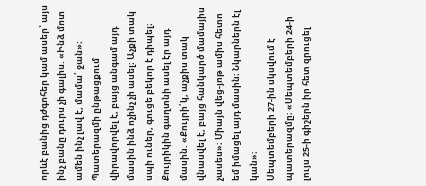որևէ բանից դժգոհեր կամ ասեր՝ այս ինչ բանը դուրս չի գալիս. «Ինձ մոտ ամեն ինչ լավ է, մամա՛ ջան»։ Պատերազմի ընթացքում վիրավորվել է, բայց անգամ այդ մասին ինձ ոչինչ չի ասել։ Աչքի տակ սպի ուներ, գուցե բեկոր է դիպել։ Քույրիկին գաղտնի ասել էր այդ մասին. «Քույրի՛կ, աչքիս տակ վնասվել է, բայց հանկարծ մամայիս չասես»։ Միայն վեց-յոթ ամիս հետո եմ իմացել այդ մասին։ Նկարներն էլ կան»։
Սեպտեմբերի 27-ին սկսվում է պատերազմը։ «Սեպտեմբերի 24-ի լույս 25-ի գիշերն իր հետ զրուցել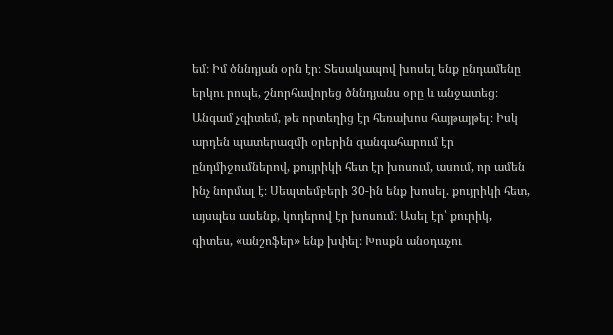եմ։ Իմ ծննդյան օրն էր։ Տեսակապով խոսել ենք ընդամենը երկու րոպե, շնորհավորեց ծննդյանս օրը և անջատեց։ Անգամ չգիտեմ, թե որտեղից էր հեռախոս հայթայթել։ Իսկ արդեն պատերազմի օրերին զանգահարում էր ընդմիջումներով, քույրիկի հետ էր խոսում, ասում, որ ամեն ինչ նորմալ է։ Սեպտեմբերի 30-ին ենք խոսել. քույրիկի հետ, այսպես ասենք, կոդերով էր խոսում։ Ասել էր՝ քուրիկ, գիտես, «անշոֆեր» ենք խփել։ Խոսքն անօդաչու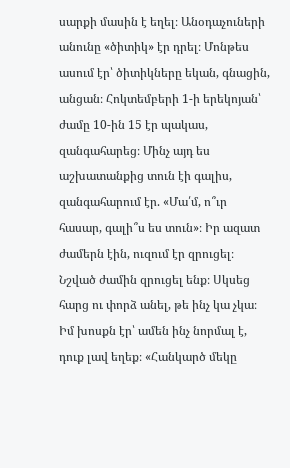սարքի մասին է եղել։ Անօդաչուների անունը «ծիտիկ» էր դրել։ Մոնթես ասում էր՝ ծիտիկները եկան, գնացին, անցան։ Հոկտեմբերի 1-ի երեկոյան՝ ժամը 10-ին 15 էր պակաս, զանգահարեց։ Մինչ այդ ես աշխատանքից տուն էի գալիս, զանգահարում էր. «Մա՛մ, ո՞ւր հասար, գալի՞ս ես տուն»։ Իր ազատ ժամերն էին, ուզում էր զրուցել։ Նշված ժամին զրուցել ենք։ Սկսեց հարց ու փորձ անել, թե ինչ կա չկա։ Իմ խոսքն էր՝ ամեն ինչ նորմալ է, դուք լավ եղեք։ «Հանկարծ մեկը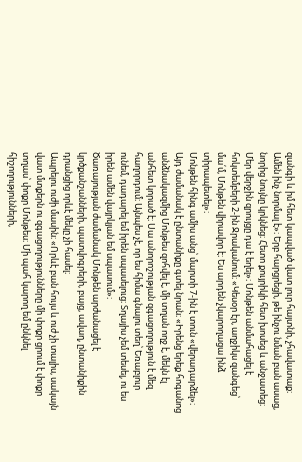զանգի և իմ հետ կապված վատ լուր հայտնի, չհավատաք։ Ամեն ինչ նորմալ է»։ Երբ հարցրեցի, թե ինչու նման բան ասաց, նորից նույնը կրկնեց։ Հետո քույրիկի հետ խոսեց և անջատեց։ Մեր վերջին զրույցը դա է եղել»։ Մոնթեն անմահացել է հոկտեմբերի 2-ին Ջրականում։ «Կեսօր էր, աղջիկս զանգեց՝ մա՛մ, Մոնթեն վիրավոր է։ Ես արդեն չկարողացա ինձ տիրապետել»։
Մոնթեն հինգ ամիս անց՝ մարտի 7-ին է տուն «վերադարձել»։ Այդ ժամանակ է ընտանիքը գտել նրան։ «Իրենց երեք հոգանոց անձնակազմից Մոնթես զոհվել է, մի տղան ողջ է, մեկն էլ անհետ կորած է։ Սա անորոշության զգացողություն է մեզ հաղորդում։ Այնպես չէ, որ ես հիմա գնալու տեղ՝ Եռաբլուր ունեմ, դադարել եմ իրեն սպասելուց։ Տղայիս չեմ տեսել, ու ես իրեն ամեն վայրկյան եմ սպասում»։
Ծառայության ժամանակ Մոնթեն արժանացել է կրծքանշանների, պատվոգրերի, բայց, ավաղ, ընտանիքին դրանցից որևէ մեկը չի հասել։
Ապրելու ուժի մասին։ «Որևէ բան հույս և ուժ չի տալիս, սակայն վատ մտքերն ու զգացողությունները մի փոքր ցրում է փոքր տղաս՝ փոքր Մոնթես։ Մի պահ կարող եմ ընկնել հիշողությունների,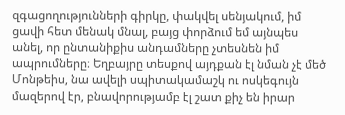զգացողությունների գիրկը, փակվել սենյակում, իմ ցավի հետ մենակ մնալ, բայց փորձում եմ այնպես անել, որ ընտանիքիս անդամները չտեսնեն իմ ապրումները։ Եղբայրը տեսքով այդքան էլ նման չէ մեծ Մոնթեիս, նա ավելի սպիտակամաշկ ու ոսկեգույն մազերով էր, բնավորությամբ էլ շատ քիչ են իրար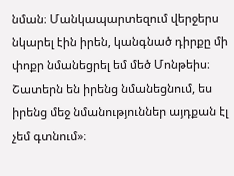նման։ Մանկապարտեզում վերջերս նկարել էին իրեն, կանգնած դիրքը մի փոքր նմանեցրել եմ մեծ Մոնթեիս։ Շատերն են իրենց նմանեցնում, ես իրենց մեջ նմանություններ այդքան էլ չեմ գտնում»։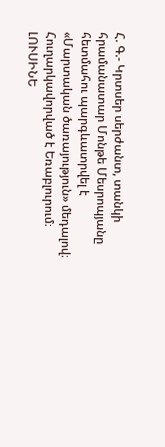Հ. Գ.- Կրտսեր սերժանտ, տանկի հրամանատար Մոնթե Մեսրոպյանը հետմահու պարգևատրվել է «Մարտական ծառայություն» մեդալով։ Հուղարկավորված է Եռաբլուրում։
ԼՈՒՍԻՆԵ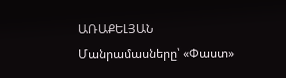ԱՌԱՔԵԼՅԱՆ
Մանրամասները՝ «Փաստ»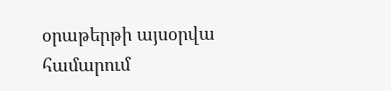օրաթերթի այսօրվա համարում